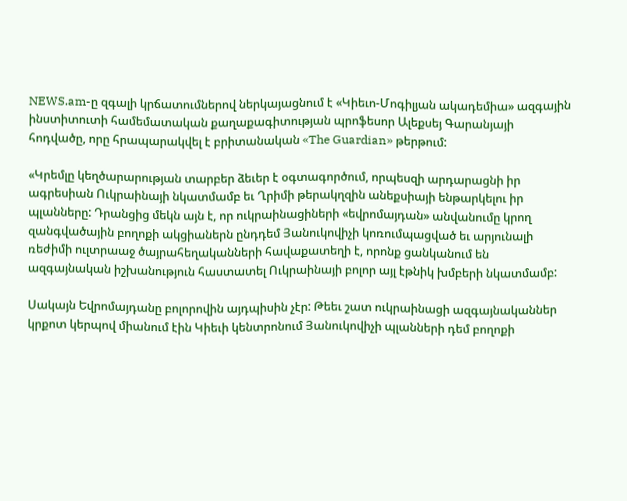NEWS.am-ը զգալի կրճատումներով ներկայացնում է «Կիեւո-Մոգիլյան ակադեմիա» ազգային ինստիտուտի համեմատական քաղաքագիտության պրոֆեսոր Ալեքսեյ Գարանյայի հոդվածը, որը հրապարակվել է բրիտանական «The Guardian» թերթում:

«Կրեմլը կեղծարարության տարբեր ձեւեր է օգտագործում, որպեսզի արդարացնի իր ագրեսիան Ուկրաինայի նկատմամբ եւ Ղրիմի թերակղզին անեքսիայի ենթարկելու իր պլանները: Դրանցից մեկն այն է, որ ուկրաինացիների «եվրոմայդան» անվանումը կրող զանգվածային բողոքի ակցիաներն ընդդեմ Յանուկովիչի կոռումպացված եւ արյունալի ռեժիմի ուլտրաաջ ծայրահեղականների հավաքատեղի է, որոնք ցանկանում են ազգայնական իշխանություն հաստատել Ուկրաինայի բոլոր այլ էթնիկ խմբերի նկատմամբ:

Սակայն Եվրոմայդանը բոլորովին այդպիսին չէր: Թեեւ շատ ուկրաինացի ազգայնականներ կրքոտ կերպով միանում էին Կիեւի կենտրոնում Յանուկովիչի պլանների դեմ բողոքի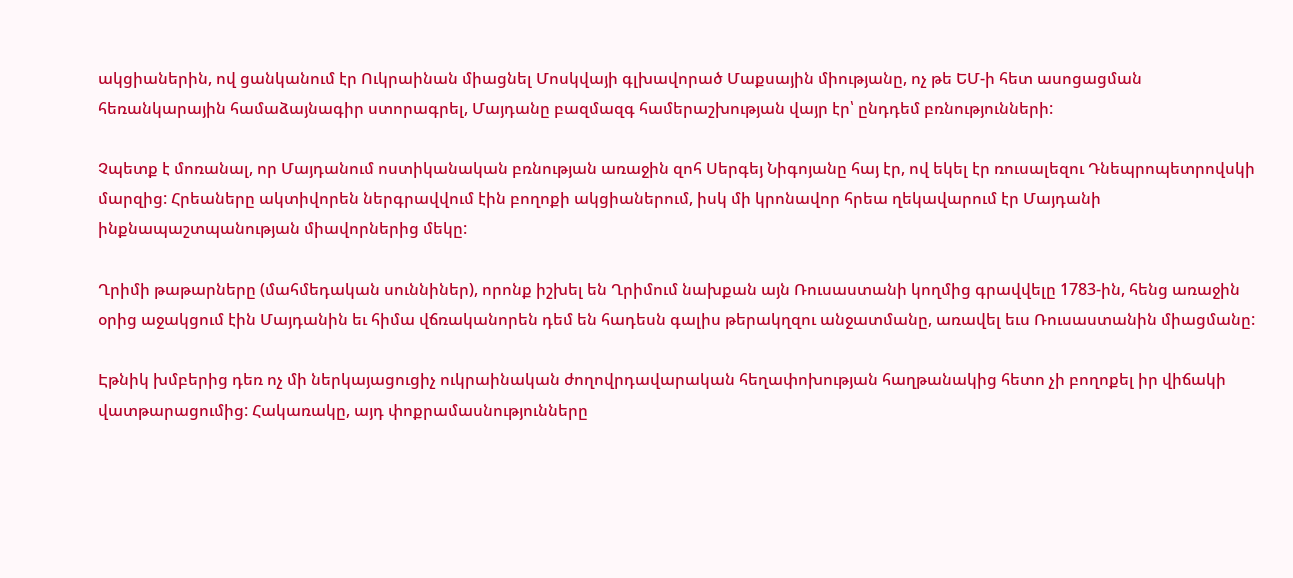ակցիաներին, ով ցանկանում էր Ուկրաինան միացնել Մոսկվայի գլխավորած Մաքսային միությանը, ոչ թե ԵՄ-ի հետ ասոցացման հեռանկարային համաձայնագիր ստորագրել, Մայդանը բազմազգ համերաշխության վայր էր՝ ընդդեմ բռնությունների:

Չպետք է մոռանալ, որ Մայդանում ոստիկանական բռնության առաջին զոհ Սերգեյ Նիգոյանը հայ էր, ով եկել էր ռուսալեզու Դնեպրոպետրովսկի մարզից: Հրեաները ակտիվորեն ներգրավվում էին բողոքի ակցիաներում, իսկ մի կրոնավոր հրեա ղեկավարում էր Մայդանի ինքնապաշտպանության միավորներից մեկը:

Ղրիմի թաթարները (մահմեդական սուննիներ), որոնք իշխել են Ղրիմում նախքան այն Ռուսաստանի կողմից գրավվելը 1783-ին, հենց առաջին օրից աջակցում էին Մայդանին եւ հիմա վճռականորեն դեմ են հադեսն գալիս թերակղզու անջատմանը, առավել եւս Ռուսաստանին միացմանը:

Էթնիկ խմբերից դեռ ոչ մի ներկայացուցիչ ուկրաինական ժողովրդավարական հեղափոխության հաղթանակից հետո չի բողոքել իր վիճակի վատթարացումից: Հակառակը, այդ փոքրամասնությունները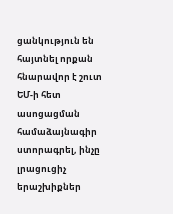ցանկություն են հայտնել որքան հնարավոր է շուտ ԵՄ-ի հետ ասոցացման համաձայնագիր ստորագրել, ինչը լրացուցիչ երաշխիքներ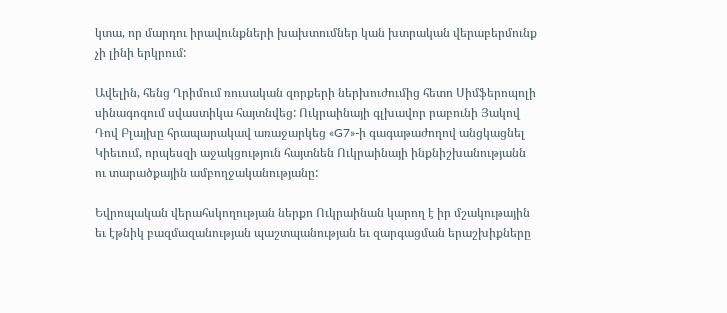կտա, որ մարդու իրավունքների խախտումներ կան խտրական վերաբերմունք չի լինի երկրում:

Ավելին, հենց Ղրիմում ռուսական զորքերի ներխուժումից հետո Սիմֆերոպոլի սինագոգում սվաստիկա հայտնվեց: Ուկրաինայի գլխավոր րաբունի Յակով Դով Բլայխը հրապարակավ առաջարկեց «G7»-ի գագաթաժողով անցկացնել Կիեւում, որպեսզի աջակցություն հայտնեն Ուկրաինայի ինքնիշխանությանն  ու տարածքային ամբողջականությանը:

Եվրոպական վերահսկողության ներքո Ուկրաինան կարող է իր մշակութային եւ էթնիկ բազմազանության պաշտպանության եւ զարգացման երաշխիքները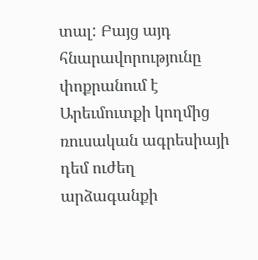տալ: Բայց այդ հնարավորությունը փոքրանում է Արեւմուտքի կողմից ռուսական ագրեսիայի դեմ ուժեղ արձագանքի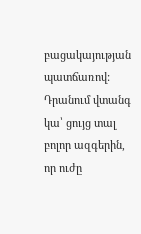բացակայության պատճառով: Դրանում վտանգ կա՝ ցույց տալ բոլոր ազգերին, որ ուժը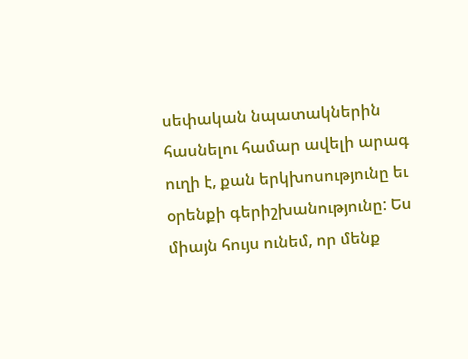սեփական նպատակներին հասնելու համար ավելի արագ ուղի է, քան երկխոսությունը եւ օրենքի գերիշխանությունը: Ես միայն հույս ունեմ, որ մենք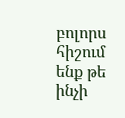բոլորս հիշում ենք թե ինչի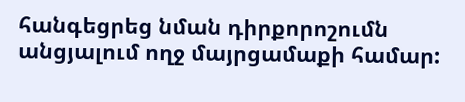հանգեցրեց նման դիրքորոշումն անցյալում ողջ մայրցամաքի համար: